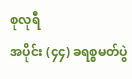စုလုရီ
အပိုင်း (၄၄) ခရစ္စမတ်ပွဲ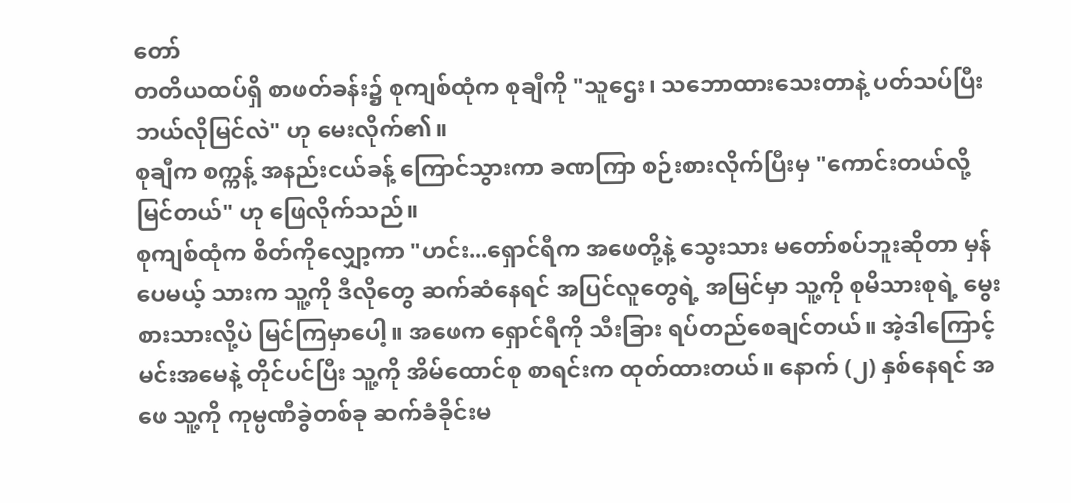တော်
တတိယထပ်ရှိ စာဖတ်ခန်း၌ စုကျစ်ထုံက စုချီကို "သူဌေး၊ သဘောထားသေးတာနဲ့ ပတ်သပ်ပြီး ဘယ်လိုမြင်လဲ" ဟု မေးလိုက်၏။
စုချီက စက္ကန့် အနည်းငယ်ခန့် ကြောင်သွားကာ ခဏကြာ စဉ်းစားလိုက်ပြီးမှ "ကောင်းတယ်လို့ မြင်တယ်" ဟု ဖြေလိုက်သည်။
စုကျစ်ထုံက စိတ်ကိုလျှော့ကာ "ဟင်း...ရှောင်ရီက အဖေတို့နဲ့ သွေးသား မတော်စပ်ဘူးဆိုတာ မှန်ပေမယ့် သားက သူ့ကို ဒီလိုတွေ ဆက်ဆံနေရင် အပြင်လူတွေရဲ့ အမြင်မှာ သူ့ကို စုမိသားစုရဲ့ မွေးစားသားလို့ပဲ မြင်ကြမှာပေါ့။ အဖေက ရှောင်ရီကို သီးခြား ရပ်တည်စေချင်တယ်။ အဲ့ဒါကြောင့် မင်းအမေနဲ့ တိုင်ပင်ပြီး သူ့ကို အိမ်ထောင်စု စာရင်းက ထုတ်ထားတယ်။ နောက် (၂) နှစ်နေရင် အဖေ သူ့ကို ကုမ္ပဏီခွဲတစ်ခု ဆက်ခံခိုင်းမ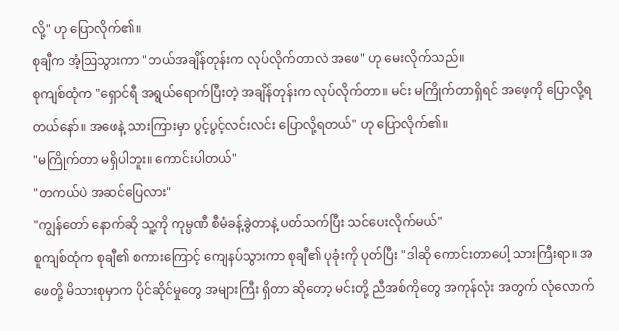လို့" ဟု ပြောလိုက်၏။
စုချီက အံ့ဩသွားကာ "ဘယ်အချိန်တုန်းက လုပ်လိုက်တာလဲ အဖေ" ဟု မေးလိုက်သည်။
စုကျစ်ထုံက "ရှောင်ရီ အရွယ်ရောက်ပြီးတဲ့ အချိန်တုန်းက လုပ်လိုက်တာ။ မင်း မကြိုက်တာရှိရင် အဖေ့ကို ပြောလို့ရတယ်နော်။ အဖေနဲ့ သားကြားမှာ ပွင့်ပွင့်လင်းလင်း ပြောလို့ရတယ်" ဟု ပြောလိုက်၏။
"မကြိုက်တာ မရှိပါဘူး။ ကောင်းပါတယ်"
"တကယ်ပဲ အဆင်ပြေလား"
"ကျွန်တော် နောက်ဆို သူ့ကို ကုမ္ပဏီ စီမံခန့်ခွဲတာနဲ့ ပတ်သက်ပြီး သင်ပေးလိုက်မယ်"
စူကျစ်ထုံက စုချီ၏ စကားကြောင့် ကျေနပ်သွားကာ စုချီ၏ ပုခုံးကို ပုတ်ပြီး "ဒါဆို ကောင်းတာပေါ့ သားကြီးရာ။ အဖေတို့ မိသားစုမှာက ပိုင်ဆိုင်မှုတွေ အများကြီး ရှိတာ ဆိုတော့ မင်းတို့ ညီအစ်ကိုတွေ အကုန်လုံး အတွက် လုံလောက်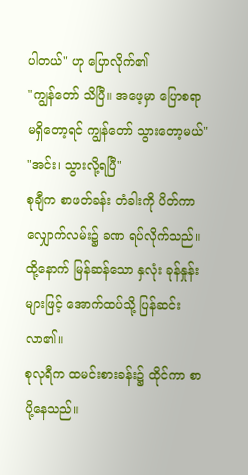ပါတယ်" ဟု ပြောလိုက်၏
"ကျွန်တော် သိပြီ။ အဖေ့မှာ ပြောစရာ မရှိတော့ရင် ကျွန်တော် သွားတော့မယ်"
"အင်း၊ သွားလို့ရပြီ"
စုချီက စာဖတ်ခန်း တံခါးကို ပိတ်ကာ လျှောက်လမ်း၌ ခဏ ရပ်လိုက်သည်။
ထို့နောက် မြန်ဆန်သော နှလုံး ခုန်နှုန်းများဖြင့် အောက်ထပ်သို့ ပြန်ဆင်းလာ၏။
စုလုရီက ထမင်းစားခန်း၌ ထိုင်ကာ စာပို့နေသည်။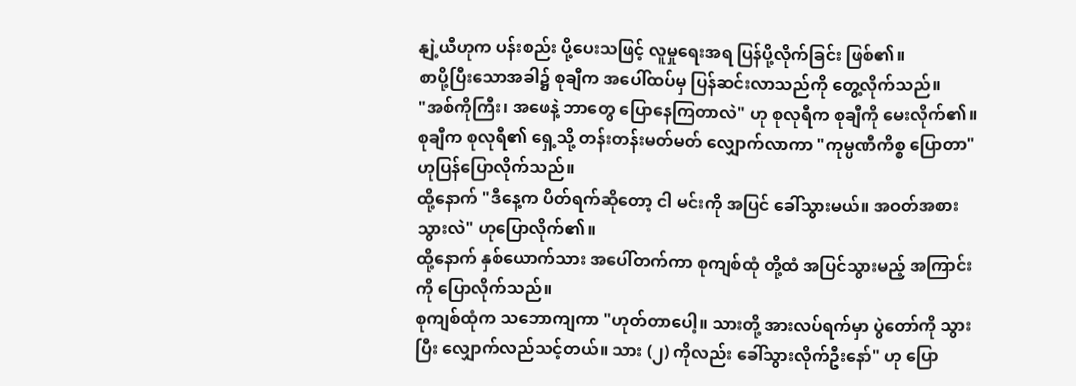နျဲ့ယီဟုက ပန်းစည်း ပို့ပေးသဖြင့် လူမှုရေးအရ ပြန်ပို့လိုက်ခြင်း ဖြစ်၏။
စာပို့ပြီးသောအခါ၌ စုချီက အပေါ်ထပ်မှ ပြန်ဆင်းလာသည်ကို တွေ့လိုက်သည်။
"အစ်ကိုကြီး၊ အဖေနဲ့ ဘာတွေ ပြောနေကြတာလဲ" ဟု စုလုရီက စုချီကို မေးလိုက်၏။
စုချီက စုလုရီ၏ ရှေ့သို့ တန်းတန်းမတ်မတ် လျှောက်လာကာ "ကုမ္ပဏီကိစ္စ ပြောတာ" ဟုပြန်ပြောလိုက်သည်။
ထို့နောက် "ဒီနေ့က ပိတ်ရက်ဆိုတော့ ငါ မင်းကို အပြင် ခေါ်သွားမယ်။ အဝတ်အစား သွားလဲ" ဟုပြောလိုက်၏။
ထို့နောက် နှစ်ယောက်သား အပေါ်တက်ကာ စုကျစ်ထုံ တို့ထံ အပြင်သွားမည့် အကြာင်းကို ပြောလိုက်သည်။
စုကျစ်ထုံက သဘောကျကာ "ဟုတ်တာပေါ့။ သားတို့ အားလပ်ရက်မှာ ပွဲတော်ကို သွားပြီး လျှောက်လည်သင့်တယ်။ သား (၂) ကိုလည်း ခေါ်သွားလိုက်ဦးနော်" ဟု ပြော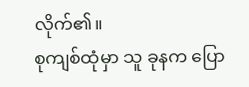လိုက်၏။
စုကျစ်ထုံမှာ သူ ခုနက ပြော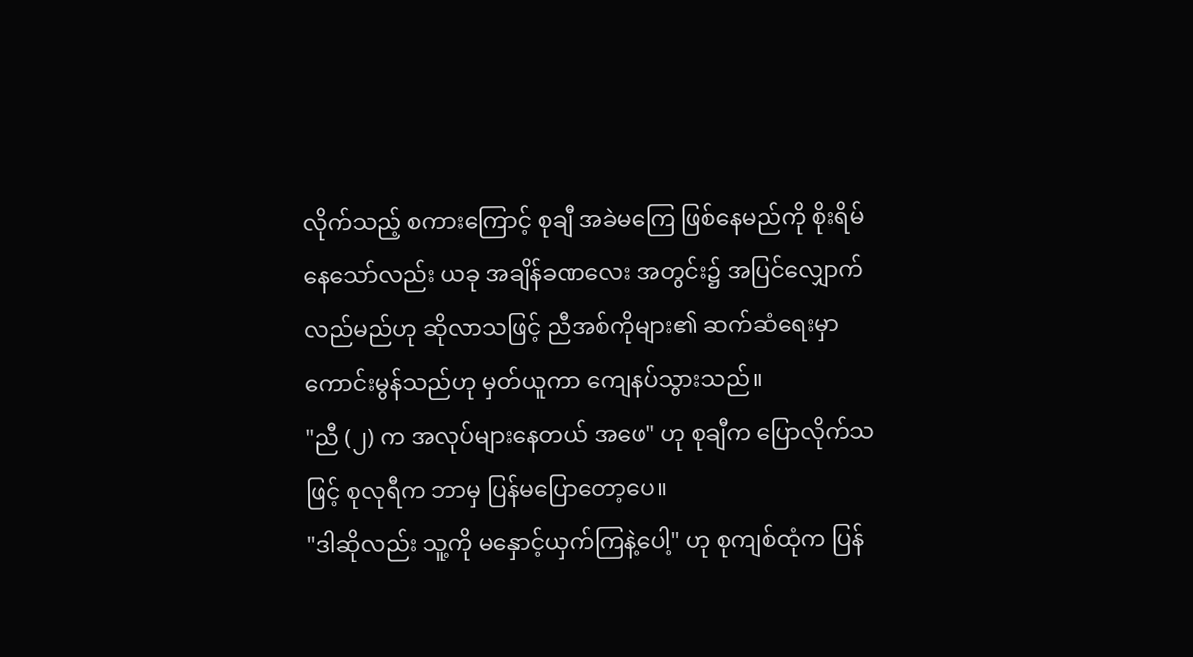လိုက်သည့် စကားကြောင့် စုချီ အခဲမကြေ ဖြစ်နေမည်ကို စိုးရိမ်နေသော်လည်း ယခု အချိန်ခဏလေး အတွင်း၌ အပြင်လျှောက်လည်မည်ဟု ဆိုလာသဖြင့် ညီအစ်ကိုများ၏ ဆက်ဆံရေးမှာ ကောင်းမွန်သည်ဟု မှတ်ယူကာ ကျေနပ်သွားသည်။
"ညီ (၂) က အလုပ်များနေတယ် အဖေ" ဟု စုချီက ပြောလိုက်သဖြင့် စုလုရီက ဘာမှ ပြန်မပြောတော့ပေ။
"ဒါဆိုလည်း သူ့ကို မနှောင့်ယှက်ကြနဲ့ပေါ့" ဟု စုကျစ်ထုံက ပြန်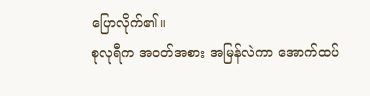ပြောလိုက်၏။
စုလုရီက အဝတ်အစား အမြန်လဲကာ အောက်ထပ်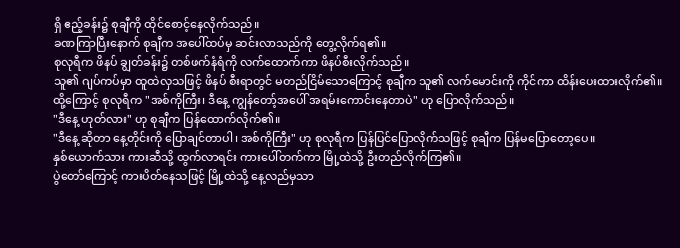ရှိ ဧည့်ခန်း၌ စုချီကို ထိုင်စောင့်နေလိုက်သည်။
ခဏကြာပြီးနောက် စုချီက အပေါ်ထပ်မှ ဆင်းလာသည်ကို တွေ့လိုက်ရ၏။
စုလုရီက ဖိနပ် ချွတ်ခန်း၌ တစ်ဖက်နံရံကို လက်ထောက်ကာ ဖိနပ်စီးလိုက်သည်။
သူ၏ ဂျပ်ကပ်မှာ ထူထဲလှသဖြင့် ဖိနပ် စီးရာတွင် မတည်ငြိမ်သောကြောင့် စုချီက သူ၏ လက်မောင်းကို ကိုင်ကာ ထိန်းပေးထားလိုက်၏။
ထို့ကြောင့် စုလုရီက "အစ်ကိုကြီး၊ ဒီနေ့ ကျွန်တော့်အပေါ် အရမ်းကောင်းနေတာပဲ" ဟု ပြောလိုက်သည်။
"ဒီနေ့ ဟုတ်လား" ဟု စုချီက ပြန်ထောက်လိုက်၏။
"ဒီနေ့ ဆိုတာ နေ့တိုင်းကို ပြောချင်တာပါ၊ အစ်ကိုကြီး" ဟု စုလုရီက ပြန်ပြင်ပြောလိုက်သဖြင့် စုချီက ပြန်မပြောတော့ပေ။
နှစ်ယောက်သား ကားဆီသို့ ထွက်လာရင်း ကားပေါ်တက်ကာ မြို့ထဲသို့ ဦးတည်လိုက်ကြ၏။
ပွဲတော်ကြောင့် ကားပိတ်နေသဖြင့် မြို့ထဲသို့ နေ့လည်မှသာ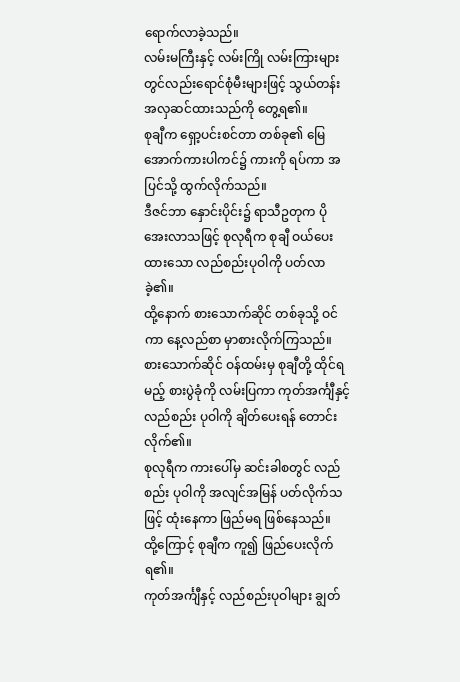ရောက်လာခဲ့သည်။
လမ်းမကြီးနှင့် လမ်းကြို လမ်းကြားများတွင်လည်းရောင်စုံမီးများဖြင့် သွယ်တန်းအလှဆင်ထားသည်ကို တွေ့ရ၏။
စုချီက ရှော့ပင်းစင်တာ တစ်ခု၏ မြေအောက်ကားပါကင်၌ ကားကို ရပ်ကာ အပြင်သို့ ထွက်လိုက်သည်။
ဒီဇင်ဘာ နှောင်းပိုင်း၌ ရာသီဥတုက ပိုအေးလာသဖြင့် စုလုရီက စုချီ ဝယ်ပေးထားသော လည်စည်းပုဝါကို ပတ်လာခဲ့၏။
ထို့နောက် စားသောက်ဆိုင် တစ်ခုသို့ ဝင်ကာ နေ့လည်စာ မှာစားလိုက်ကြသည်။
စားသောက်ဆိုင် ဝန်ထမ်းမှ စုချီတို့ ထိုင်ရမည့် စားပွဲခုံကို လမ်းပြကာ ကုတ်အင်္ကျီနှင့် လည်စည်း ပုဝါကို ချိတ်ပေးရန် တောင်းလိုက်၏။
စုလုရီက ကားပေါ်မှ ဆင်းခါစတွင် လည်စည်း ပုဝါကို အလျင်အမြန် ပတ်လိုက်သဖြင့် ထုံးနေကာ ဖြည်မရ ဖြစ်နေသည်။
ထို့ကြောင့် စုချီက ကူ၍ ဖြည်ပေးလိုက်ရ၏။
ကုတ်အင်္ကျီနှင့် လည်စည်းပုဝါများ ချွတ်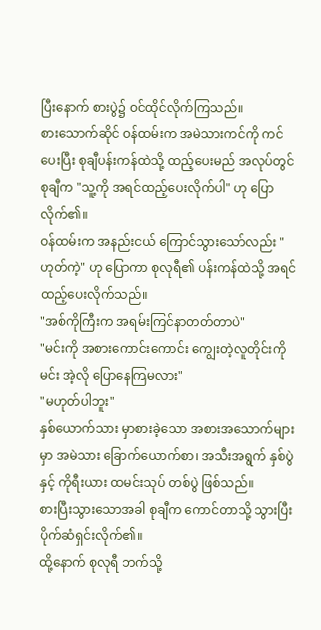ပြီးနောက် စားပွဲ၌ ဝင်ထိုင်လိုက်ကြသည်။
စားသောက်ဆိုင် ဝန်ထမ်းက အမဲသားကင်ကို ကင်ပေးပြီး စုချီပန်းကန်ထဲသို့ ထည့်ပေးမည် အလုပ်တွင် စုချီက "သူ့ကို အရင်ထည့်ပေးလိုက်ပါ" ဟု ပြောလိုက်၏။
ဝန်ထမ်းက အနည်းငယ် ကြောင်သွားသော်လည်း "ဟုတ်ကဲ့" ဟု ပြောကာ စုလုရီ၏ ပန်းကန်ထဲသို့ အရင် ထည့်ပေးလိုက်သည်။
"အစ်ကိုကြီးက အရမ်းကြင်နာတတ်တာပဲ"
"မင်းကို အစားကောင်းကောင်း ကျွေးတဲ့လူတိုင်းကို မင်း အဲ့လို ပြောနေကြမလား"
"မဟုတ်ပါဘူး"
နှစ်ယောက်သား မှာစားခဲ့သော အစားအသောက်များမှာ အမဲသား ခြောက်ယောက်စာ၊ အသီးအရွက် နှစ်ပွဲနှင့် ကိုရီးယား ထမင်းသုပ် တစ်ပွဲ ဖြစ်သည်။
စားပြီးသွားသောအခါ စုချီက ကောင်တာသို့ သွားပြီး ပိုက်ဆံရှင်းလိုက်၏။
ထို့နောက် စုလုရီ ဘက်သို့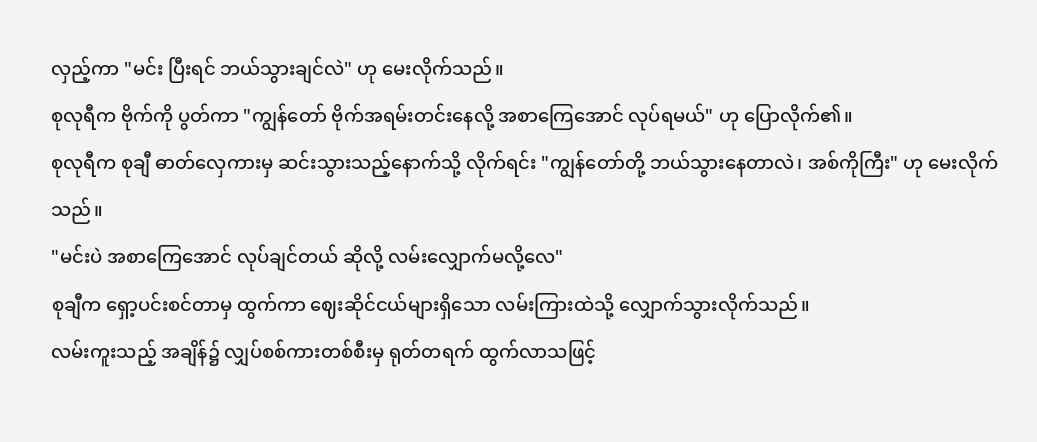လှည့်ကာ "မင်း ပြီးရင် ဘယ်သွားချင်လဲ" ဟု မေးလိုက်သည်။
စုလုရီက ဗိုက်ကို ပွတ်ကာ "ကျွန်တော် ဗိုက်အရမ်းတင်းနေလို့ အစာကြေအောင် လုပ်ရမယ်" ဟု ပြောလိုက်၏။
စုလုရီက စုချီ ဓာတ်လှေကားမှ ဆင်းသွားသည့်နောက်သို့ လိုက်ရင်း "ကျွန်တော်တို့ ဘယ်သွားနေတာလဲ၊ အစ်ကိုကြီး" ဟု မေးလိုက်သည်။
"မင်းပဲ အစာကြေအောင် လုပ်ချင်တယ် ဆိုလို့ လမ်းလျှောက်မလို့လေ"
စုချီက ရှော့ပင်းစင်တာမှ ထွက်ကာ ဈေးဆိုင်ငယ်များရှိသော လမ်းကြားထဲသို့ လျှောက်သွားလိုက်သည်။
လမ်းကူးသည့် အချိန်၌ လျှပ်စစ်ကားတစ်စီးမှ ရုတ်တရက် ထွက်လာသဖြင့်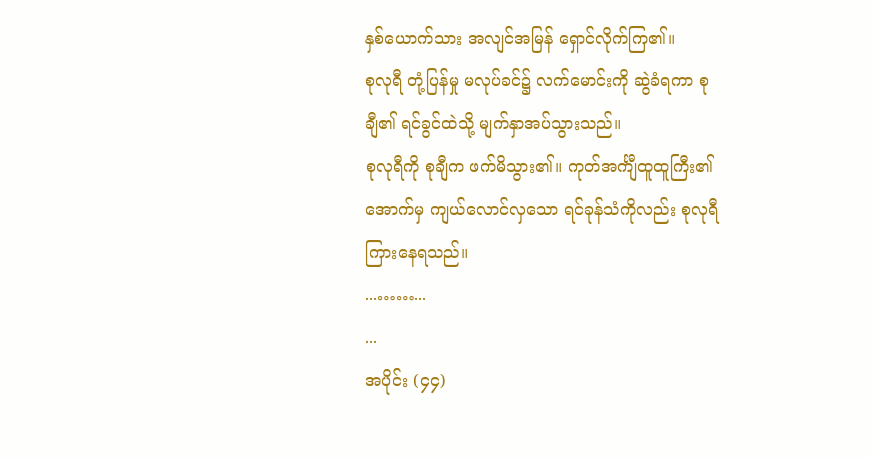နှစ်ယောက်သား အလျင်အမြန် ရှောင်လိုက်ကြ၏။
စုလုရီ တုံ့ပြန်မှု မလုပ်ခင်၌ လက်မောင်းကို ဆွဲခံရကာ စုချီ၏ ရင်ခွင်ထဲသို့ မျက်နှာအပ်သွားသည်။
စုလုရီကို စုချီက ဖက်မိသွား၏။ ကုတ်အင်္ကျီထူထူကြီး၏ အောက်မှ ကျယ်လောင်လှသော ရင်ခုန်သံကိုလည်း စုလုရီ ကြားနေရသည်။
...……...
...
အပိုင်း (၄၄)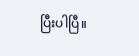ပြီးပါပြီ။